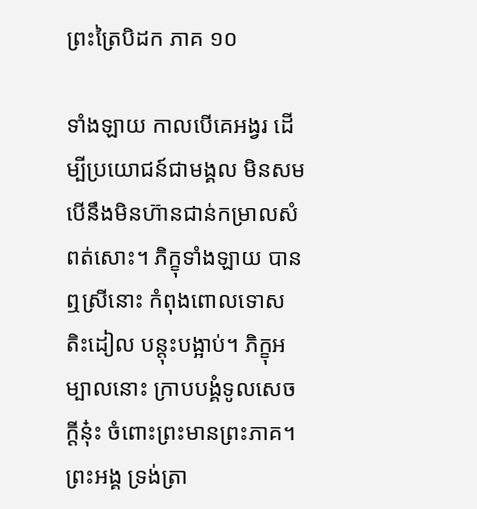ព្រះត្រៃបិដក ភាគ ១០

ទាំងឡាយ កាលបើគេអង្វរ ដើម្បីប្រយោជន៍ជាមង្គល មិនសមបើនឹងមិនហ៊ានជាន់កម្រាលសំពត់សោះ។ ភិក្ខុទាំងឡាយ បានឮស្រីនោះ កំពុងពោលទោស តិះដៀល បន្តុះបង្អាប់។ ភិក្ខុអម្បាលនោះ ក្រាបបង្គំទូលសេចក្តីនុ៎ះ ចំពោះព្រះមានព្រះភាគ។ ព្រះអង្គ ទ្រង់ត្រា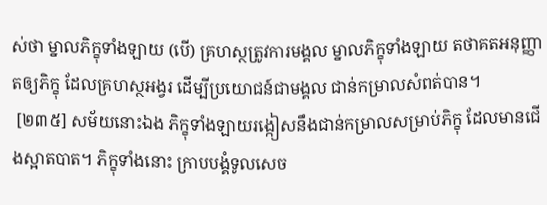ស់ថា ម្នាលភិក្ខុទាំងឡាយ (បើ) គ្រហស្ថត្រូវការមង្គល ម្នាលភិក្ខុទាំងឡាយ តថាគតអនុញ្ញាតឲ្យភិក្ខុ ដែលគ្រហស្ថអង្វរ ដើម្បីប្រយោជន៍ជាមង្គល ជាន់កម្រាលសំពត់បាន។
 [២៣៥] សម័យនោះឯង ភិក្ខុទាំងឡាយរង្កៀសនឹងជាន់កម្រាលសម្រាប់ភិក្ខុ ដែលមានជើងស្អាតបាត។ ភិក្ខុទាំងនោះ ក្រាបបង្គំទូលសេច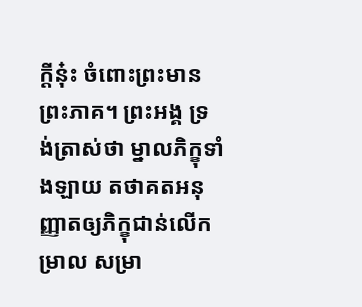ក្តីនុ៎ះ ចំពោះព្រះមានព្រះភាគ។ ព្រះអង្គ ទ្រង់ត្រាស់ថា ម្នាលភិក្ខុទាំងឡាយ តថាគតអនុញ្ញាតឲ្យភិក្ខុជាន់លើកម្រាល សម្រា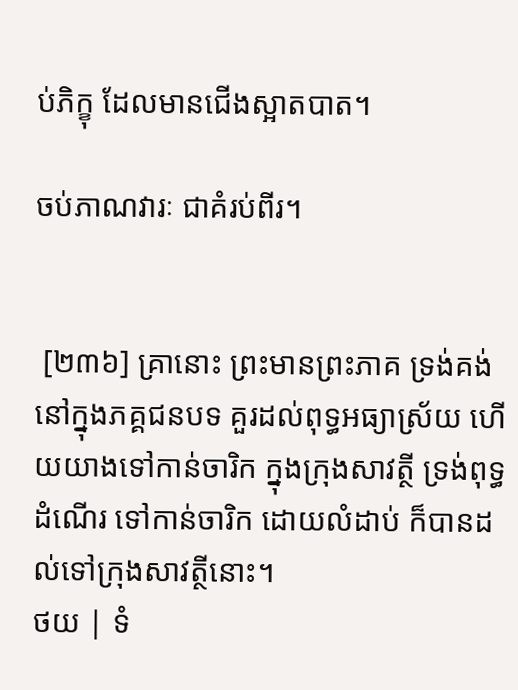ប់ភិក្ខុ ដែលមានជើងស្អាតបាត។

ចប់ភាណវារៈ ជាគំរប់ពីរ។


 [២៣៦] គ្រានោះ ព្រះមានព្រះភាគ ទ្រង់គង់នៅក្នុងភគ្គជនបទ គួរដល់ពុទ្ធអធ្យាស្រ័យ ហើយយាងទៅកាន់ចារិក ក្នុងក្រុងសាវត្ថី ទ្រង់ពុទ្ធដំណើរ ទៅកាន់ចារិក ដោយលំដាប់ ក៏បានដល់ទៅក្រុងសាវត្ថីនោះ។
ថយ | ទំ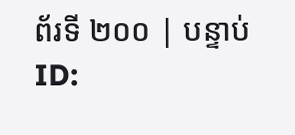ព័រទី ២០០ | បន្ទាប់
ID: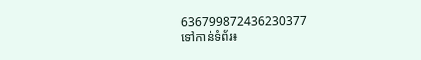636799872436230377
ទៅកាន់ទំព័រ៖